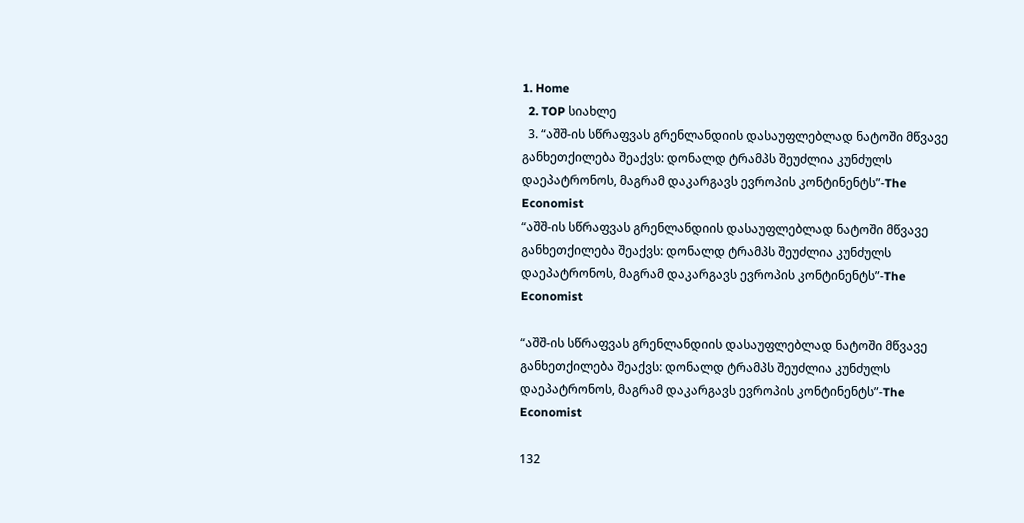1. Home
  2. TOP სიახლე
  3. “აშშ-ის სწრაფვას გრენლანდიის დასაუფლებლად ნატოში მწვავე განხეთქილება შეაქვს: დონალდ ტრამპს შეუძლია კუნძულს დაეპატრონოს, მაგრამ დაკარგავს ევროპის კონტინენტს”-The Economist
“აშშ-ის სწრაფვას გრენლანდიის დასაუფლებლად ნატოში მწვავე განხეთქილება შეაქვს: დონალდ ტრამპს შეუძლია კუნძულს დაეპატრონოს, მაგრამ დაკარგავს ევროპის კონტინენტს”-The Economist

“აშშ-ის სწრაფვას გრენლანდიის დასაუფლებლად ნატოში მწვავე განხეთქილება შეაქვს: დონალდ ტრამპს შეუძლია კუნძულს დაეპატრონოს, მაგრამ დაკარგავს ევროპის კონტინენტს”-The Economist

132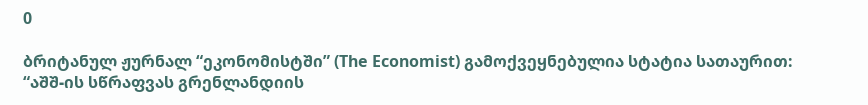0

ბრიტანულ ჟურნალ “ეკონომისტში” (The Economist) გამოქვეყნებულია სტატია სათაურით: “აშშ-ის სწრაფვას გრენლანდიის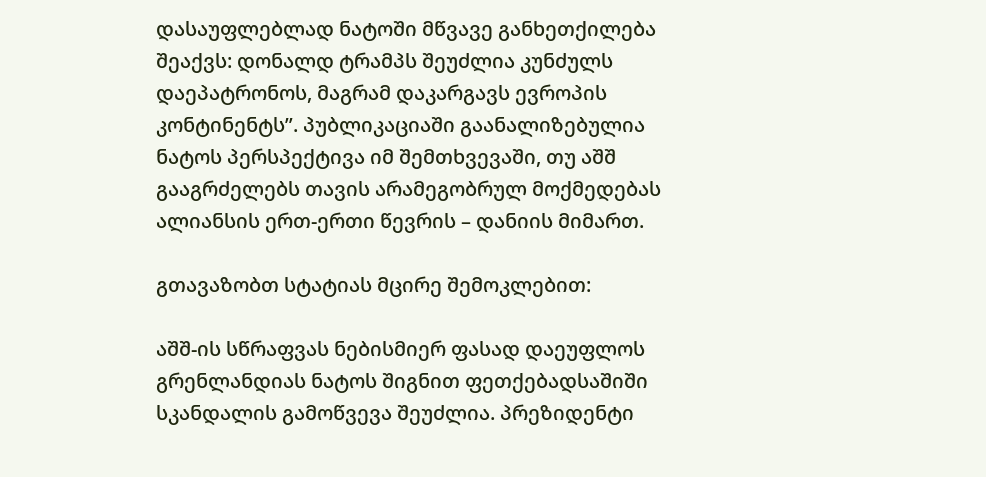დასაუფლებლად ნატოში მწვავე განხეთქილება შეაქვს: დონალდ ტრამპს შეუძლია კუნძულს დაეპატრონოს, მაგრამ დაკარგავს ევროპის კონტინენტს”. პუბლიკაციაში გაანალიზებულია ნატოს პერსპექტივა იმ შემთხვევაში, თუ აშშ გააგრძელებს თავის არამეგობრულ მოქმედებას ალიანსის ერთ-ერთი წევრის – დანიის მიმართ.

გთავაზობთ სტატიას მცირე შემოკლებით:

აშშ-ის სწრაფვას ნებისმიერ ფასად დაეუფლოს გრენლანდიას ნატოს შიგნით ფეთქებადსაშიში სკანდალის გამოწვევა შეუძლია. პრეზიდენტი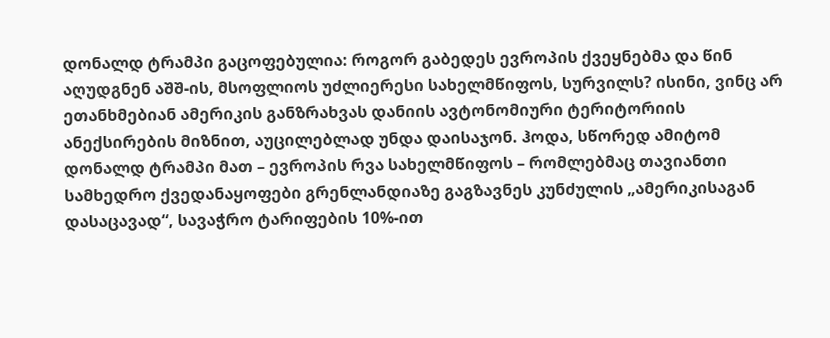დონალდ ტრამპი გაცოფებულია: როგორ გაბედეს ევროპის ქვეყნებმა და წინ აღუდგნენ აშშ-ის, მსოფლიოს უძლიერესი სახელმწიფოს, სურვილს? ისინი, ვინც არ ეთანხმებიან ამერიკის განზრახვას დანიის ავტონომიური ტერიტორიის ანექსირების მიზნით, აუცილებლად უნდა დაისაჯონ. ჰოდა, სწორედ ამიტომ დონალდ ტრამპი მათ – ევროპის რვა სახელმწიფოს – რომლებმაც თავიანთი სამხედრო ქვედანაყოფები გრენლანდიაზე გაგზავნეს კუნძულის „ამერიკისაგან დასაცავად“, სავაჭრო ტარიფების 10%-ით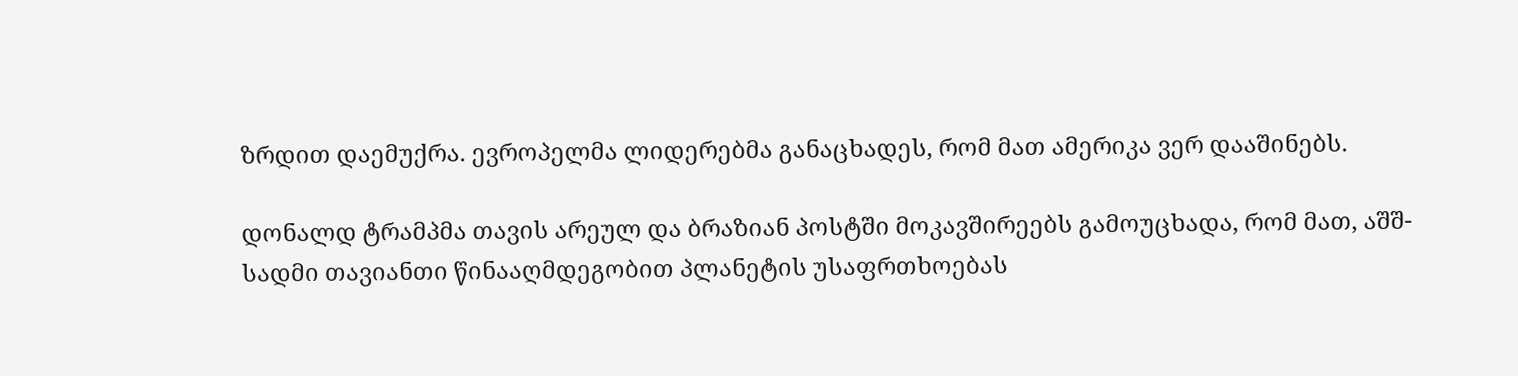ზრდით დაემუქრა. ევროპელმა ლიდერებმა განაცხადეს, რომ მათ ამერიკა ვერ დააშინებს.

დონალდ ტრამპმა თავის არეულ და ბრაზიან პოსტში მოკავშირეებს გამოუცხადა, რომ მათ, აშშ-სადმი თავიანთი წინააღმდეგობით პლანეტის უსაფრთხოებას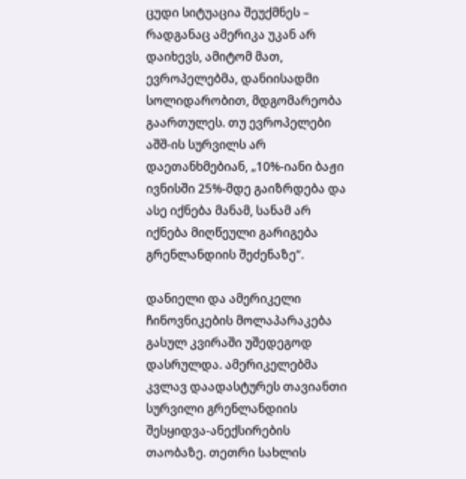ცუდი სიტუაცია შეუქმნეს – რადგანაც ამერიკა უკან არ დაიხევს, ამიტომ მათ, ევროპელებმა, დანიისადმი სოლიდარობით, მდგომარეობა გაართულეს. თუ ევროპელები აშშ-ის სურვილს არ დაეთანხმებიან, „10%-იანი ბაჟი ივნისში 25%-მდე გაიზრდება და ასე იქნება მანამ, სანამ არ იქნება მიღწეული გარიგება გრენლანდიის შეძენაზე“.

დანიელი და ამერიკელი ჩინოვნიკების მოლაპარაკება გასულ კვირაში უშედეგოდ დასრულდა. ამერიკელებმა კვლავ დაადასტურეს თავიანთი სურვილი გრენლანდიის შესყიდვა-ანექსირების თაობაზე. თეთრი სახლის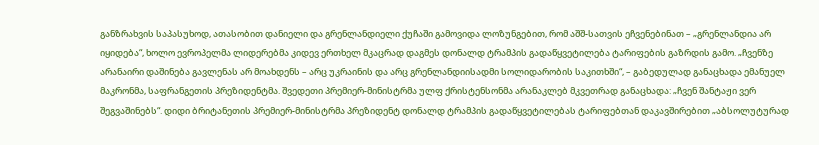განზრახვის საპასუხოდ, ათასობით დანიელი და გრენლანდიელი ქუჩაში გამოვიდა ლოზუნგებით, რომ აშშ-სათვის ეჩვენებინათ – „გრენლანდია არ იყიდება“, ხოლო ევროპელმა ლიდერებმა კიდევ ერთხელ მკაცრად დაგმეს დონალდ ტრამპის გადაწყვეტილება ტარიფების გაზრდის გამო. „ჩვენზე არანაირი დაშინება გავლენას არ მოახდენს – არც უკრაინის და არც გრენლანდიისადმი სოლიდარობის საკითხში“, – გაბედულად განაცხადა ემანუელ მაკრონმა, საფრანგეთის პრეზიდენტმა. შვედეთი პრემიერ-მინისტრმა ულფ ქრისტენსონმა არანაკლებ მკვეთრად განაცხადა: „ჩვენ შანტაჟი ვერ შეგვაშინებს“. დიდი ბრიტანეთის პრემიერ-მინისტრმა პრეზიდენტ დონალდ ტრამპის გადაწყვეტილებას ტარიფებთან დაკავშირებით „აბსოლუტურად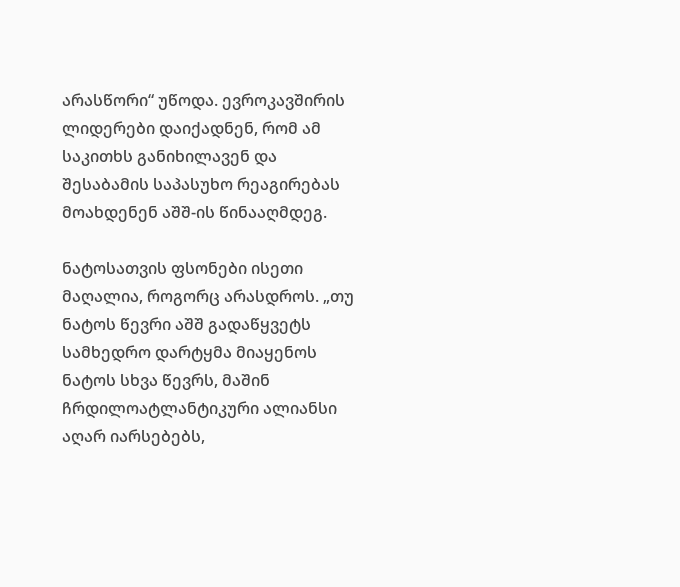არასწორი“ უწოდა. ევროკავშირის ლიდერები დაიქადნენ, რომ ამ საკითხს განიხილავენ და შესაბამის საპასუხო რეაგირებას მოახდენენ აშშ-ის წინააღმდეგ.

ნატოსათვის ფსონები ისეთი მაღალია, როგორც არასდროს. „თუ ნატოს წევრი აშშ გადაწყვეტს სამხედრო დარტყმა მიაყენოს ნატოს სხვა წევრს, მაშინ ჩრდილოატლანტიკური ალიანსი აღარ იარსებებს,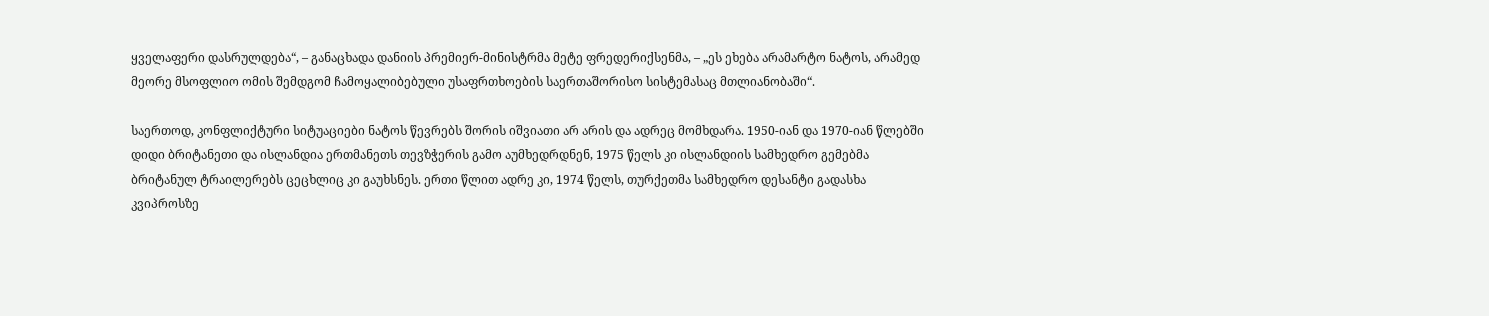ყველაფერი დასრულდება“, – განაცხადა დანიის პრემიერ-მინისტრმა მეტე ფრედერიქსენმა, – „ეს ეხება არამარტო ნატოს, არამედ მეორე მსოფლიო ომის შემდგომ ჩამოყალიბებული უსაფრთხოების საერთაშორისო სისტემასაც მთლიანობაში“.

საერთოდ, კონფლიქტური სიტუაციები ნატოს წევრებს შორის იშვიათი არ არის და ადრეც მომხდარა. 1950-იან და 1970-იან წლებში დიდი ბრიტანეთი და ისლანდია ერთმანეთს თევზჭერის გამო აუმხედრდნენ, 1975 წელს კი ისლანდიის სამხედრო გემებმა ბრიტანულ ტრაილერებს ცეცხლიც კი გაუხსნეს. ერთი წლით ადრე კი, 1974 წელს, თურქეთმა სამხედრო დესანტი გადასხა კვიპროსზე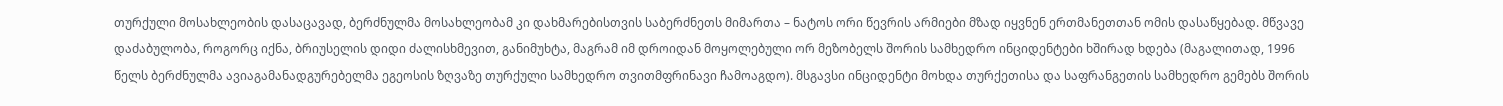თურქული მოსახლეობის დასაცავად, ბერძნულმა მოსახლეობამ კი დახმარებისთვის საბერძნეთს მიმართა – ნატოს ორი წევრის არმიები მზად იყვნენ ერთმანეთთან ომის დასაწყებად. მწვავე დაძაბულობა, როგორც იქნა, ბრიუსელის დიდი ძალისხმევით, განიმუხტა, მაგრამ იმ დროიდან მოყოლებული ორ მეზობელს შორის სამხედრო ინციდენტები ხშირად ხდება (მაგალითად, 1996 წელს ბერძნულმა ავიაგამანადგურებელმა ეგეოსის ზღვაზე თურქული სამხედრო თვითმფრინავი ჩამოაგდო). მსგავსი ინციდენტი მოხდა თურქეთისა და საფრანგეთის სამხედრო გემებს შორის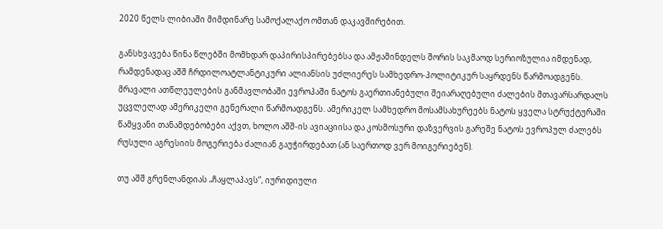2020 წელს ლიბიაში მიმდინარე სამოქალაქო ომთან დაკავშირებით.

განსხვავება წინა წლებში მომხდარ დაპირისპირებებსა და ამჟამინდელს შორის საკმაოდ სერიოზულია იმდენად, რამდენადაც აშშ ჩრდილოატლანტიკური ალიანსის უძლიერეს სამხედრო-პოლიტიკურ საყრდენს წარმოადგენს. მრავალი ათწლეულების განმავლობაში ევროპაში ნატოს გაერთიანებული შეიარაღებული ძალების მთავარსარდალს უცვლელად ამერიკელი გენერალი წარმოადგენს. ამერიკელ სამხედრო მოსამსახურეებს ნატოს ყველა სტრუქტურაში წამყვანი თანამდებობები აქვთ, ხოლო აშშ-ის ავიაციისა და კოსმოსური დაზვერვის გარეშე ნატოს ევროპულ ძალებს რუსული აგრესიის მოგერიება ძალიან გაუჭირდებათ (ან საერთოდ ვერ მოიგერიებენ).

თუ აშშ გრენლანდიას „ჩაყლაპავს“, იურიდიული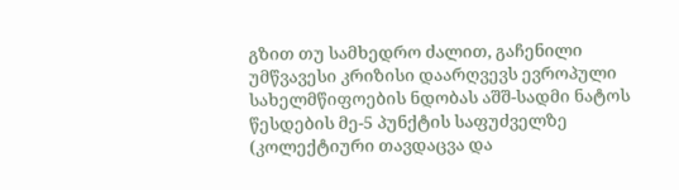გზით თუ სამხედრო ძალით, გაჩენილი უმწვავესი კრიზისი დაარღვევს ევროპული სახელმწიფოების ნდობას აშშ-სადმი ნატოს წესდების მე-5 პუნქტის საფუძველზე (კოლექტიური თავდაცვა და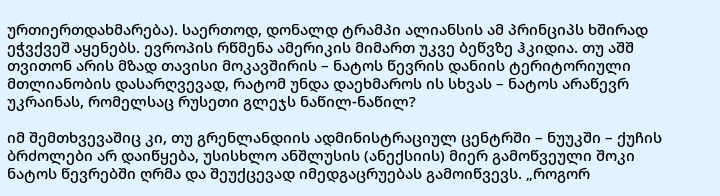ურთიერთდახმარება). საერთოდ, დონალდ ტრამპი ალიანსის ამ პრინციპს ხშირად ეჭვქვეშ აყენებს. ევროპის რწმენა ამერიკის მიმართ უკვე ბეწვზე ჰკიდია. თუ აშშ თვითონ არის მზად თავისი მოკავშირის – ნატოს წევრის დანიის ტერიტორიული მთლიანობის დასარღვევად, რატომ უნდა დაეხმაროს ის სხვას – ნატოს არაწევრ უკრაინას, რომელსაც რუსეთი გლეჯს ნაწილ-ნაწილ?

იმ შემთხვევაშიც კი, თუ გრენლანდიის ადმინისტრაციულ ცენტრში – ნუუკში – ქუჩის ბრძოლები არ დაიწყება, უსისხლო ანშლუსის (ანექსიის) მიერ გამოწვეული შოკი ნატოს წევრებში ღრმა და შეუქცევად იმედგაცრუებას გამოიწვევს. „როგორ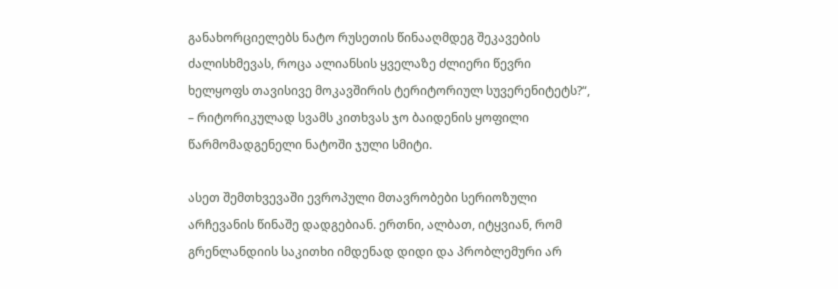განახორციელებს ნატო რუსეთის წინააღმდეგ შეკავების ძალისხმევას, როცა ალიანსის ყველაზე ძლიერი წევრი ხელყოფს თავისივე მოკავშირის ტერიტორიულ სუვერენიტეტს?“, – რიტორიკულად სვამს კითხვას ჯო ბაიდენის ყოფილი წარმომადგენელი ნატოში ჯული სმიტი.

ასეთ შემთხვევაში ევროპული მთავრობები სერიოზული არჩევანის წინაშე დადგებიან. ერთნი, ალბათ, იტყვიან, რომ გრენლანდიის საკითხი იმდენად დიდი და პრობლემური არ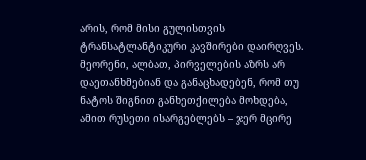არის, რომ მისი გულისთვის ტრანსატლანტიკური კავშირები დაირღვეს. მეორენი, ალბათ, პირველების აზრს არ დაეთანხმებიან და განაცხადებენ, რომ თუ ნატოს შიგნით განხეთქილება მოხდება, ამით რუსეთი ისარგებლებს – ჯერ მცირე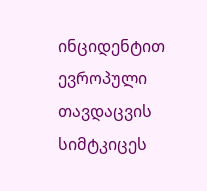ინციდენტით ევროპული თავდაცვის სიმტკიცეს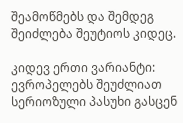შეამოწმებს და შემდეგ შეიძლება შეუტიოს კიდეც.

კიდევ ერთი ვარიანტი: ევროპელებს შეუძლიათ სერიოზული პასუხი გასცენ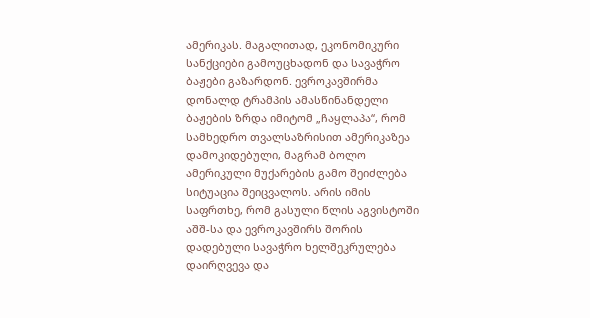ამერიკას. მაგალითად, ეკონომიკური სანქციები გამოუცხადონ და სავაჭრო ბაჟები გაზარდონ. ევროკავშირმა დონალდ ტრამპის ამასწინანდელი ბაჟების ზრდა იმიტომ „ჩაყლაპა“, რომ სამხედრო თვალსაზრისით ამერიკაზეა დამოკიდებული, მაგრამ ბოლო ამერიკული მუქარების გამო შეიძლება სიტუაცია შეიცვალოს. არის იმის საფრთხე, რომ გასული წლის აგვისტოში აშშ-სა და ევროკავშირს შორის დადებული სავაჭრო ხელშეკრულება დაირღვევა და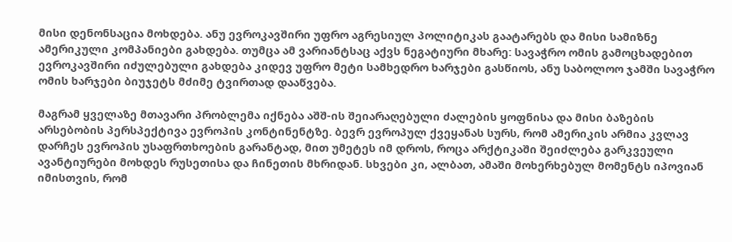მისი დენონსაცია მოხდება. ანუ ევროკავშირი უფრო აგრესიულ პოლიტიკას გაატარებს და მისი სამიზნე ამერიკული კომპანიები გახდება. თუმცა ამ ვარიანტსაც აქვს ნეგატიური მხარე: სავაჭრო ომის გამოცხადებით ევროკავშირი იძულებული გახდება კიდევ უფრო მეტი სამხედრო ხარჯები გასწიოს, ანუ საბოლოო ჯამში სავაჭრო ომის ხარჯები ბიუჯეტს მძიმე ტვირთად დააწვება.

მაგრამ ყველაზე მთავარი პრობლემა იქნება აშშ-ის შეიარაღებული ძალების ყოფნისა და მისი ბაზების არსებობის პერსპექტივა ევროპის კონტინენტზე. ბევრ ევროპულ ქვეყანას სურს, რომ ამერიკის არმია კვლავ დარჩეს ევროპის უსაფრთხოების გარანტად, მით უმეტეს იმ დროს, როცა არქტიკაში შეიძლება გარკვეული ავანტიურები მოხდეს რუსეთისა და ჩინეთის მხრიდან. სხვები კი, ალბათ, ამაში მოხერხებულ მომენტს იპოვიან იმისთვის, რომ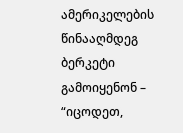ამერიკელების წინააღმდეგ ბერკეტი გამოიყენონ – “იცოდეთ,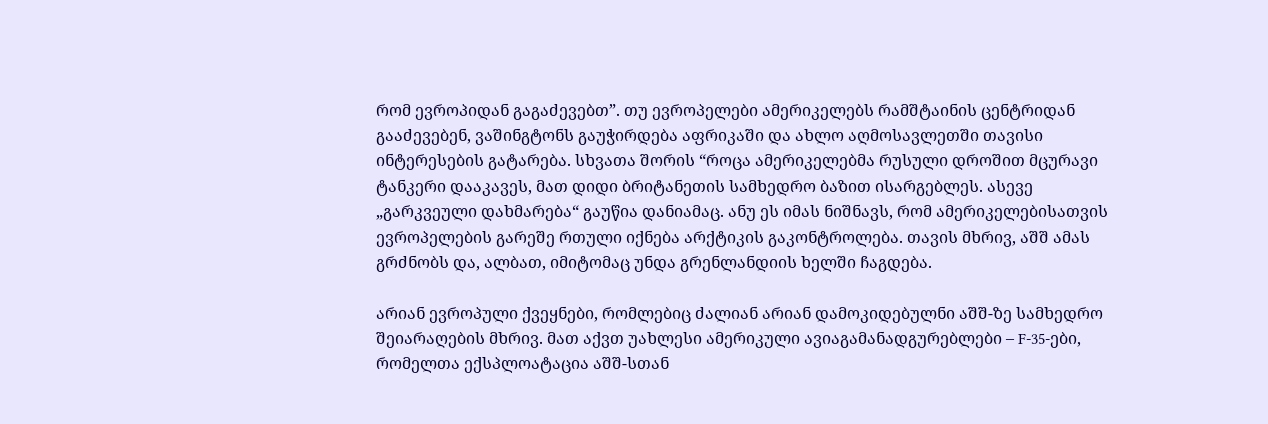რომ ევროპიდან გაგაძევებთ”. თუ ევროპელები ამერიკელებს რამშტაინის ცენტრიდან გააძევებენ, ვაშინგტონს გაუჭირდება აფრიკაში და ახლო აღმოსავლეთში თავისი ინტერესების გატარება. სხვათა შორის “როცა ამერიკელებმა რუსული დროშით მცურავი ტანკერი დააკავეს, მათ დიდი ბრიტანეთის სამხედრო ბაზით ისარგებლეს. ასევე „გარკვეული დახმარება“ გაუწია დანიამაც. ანუ ეს იმას ნიშნავს, რომ ამერიკელებისათვის ევროპელების გარეშე რთული იქნება არქტიკის გაკონტროლება. თავის მხრივ, აშშ ამას გრძნობს და, ალბათ, იმიტომაც უნდა გრენლანდიის ხელში ჩაგდება.

არიან ევროპული ქვეყნები, რომლებიც ძალიან არიან დამოკიდებულნი აშშ-ზე სამხედრო შეიარაღების მხრივ. მათ აქვთ უახლესი ამერიკული ავიაგამანადგურებლები – F-35-ები, რომელთა ექსპლოატაცია აშშ-სთან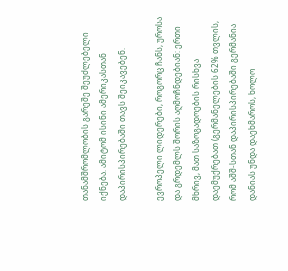თანამშრომლობის გარეშე შეუძლებელი იქნება. ამიტომ ისინი ამერიკასთან დაპირისპირებაში თავს შეიკავებენ.

ევროპელი ლიდერები, როგორც ჩანს, უროსა და გრდემლს შორის აღმოჩნდებიან: ერთი მხრივ, მათ საზოგადოების რისხვა დაემუქრებათ (გერმანელების 62% თვლის, რომ აშშ-სთან დაპირისპირებაში გერმანია დანიას უნდა დაეხმაროს, ხოლო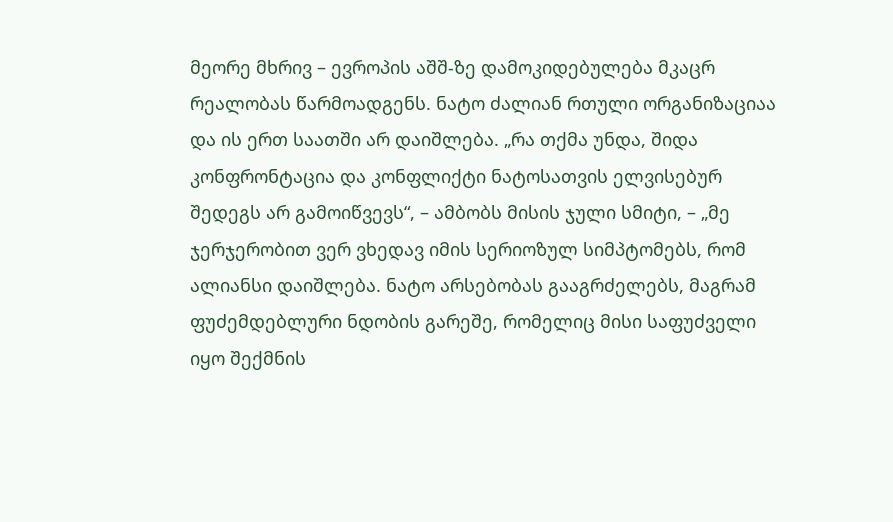მეორე მხრივ – ევროპის აშშ-ზე დამოკიდებულება მკაცრ რეალობას წარმოადგენს. ნატო ძალიან რთული ორგანიზაციაა და ის ერთ საათში არ დაიშლება. „რა თქმა უნდა, შიდა კონფრონტაცია და კონფლიქტი ნატოსათვის ელვისებურ შედეგს არ გამოიწვევს“, – ამბობს მისის ჯული სმიტი, – „მე ჯერჯერობით ვერ ვხედავ იმის სერიოზულ სიმპტომებს, რომ ალიანსი დაიშლება. ნატო არსებობას გააგრძელებს, მაგრამ ფუძემდებლური ნდობის გარეშე, რომელიც მისი საფუძველი იყო შექმნის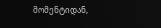მომენტიდან,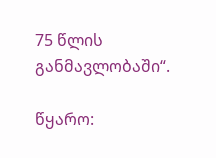75 წლის განმავლობაში“.

წყარო: